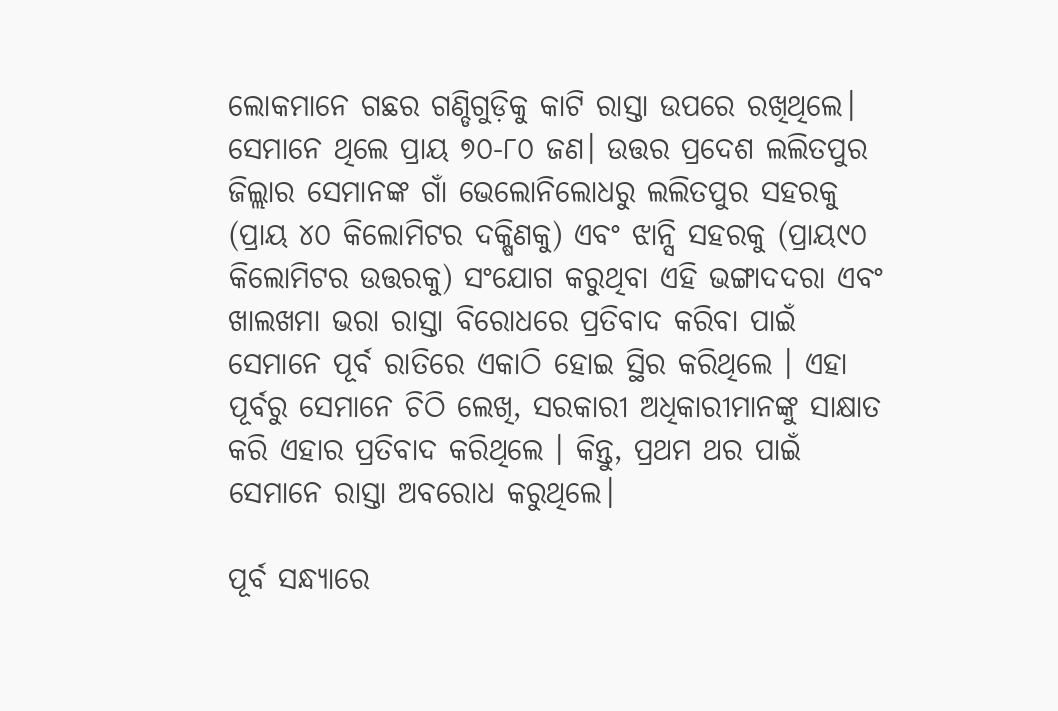ଲୋକମାନେ ଗଛର ଗଣ୍ଡିଗୁଡ଼ିକୁ କାଟି ରାସ୍ତା ଉପରେ ରଖିଥିଲେ। ସେମାନେ ଥିଲେ ପ୍ରାୟ ୭୦-୮୦ ଜଣ। ଉତ୍ତର ପ୍ରଦେଶ ଲଲିତପୁର ଜିଲ୍ଲାର ସେମାନଙ୍କ ଗାଁ ଭେଲୋନିଲୋଧରୁ ଲଲିତପୁର ସହରକୁ (ପ୍ରାୟ ୪୦ କିଲୋମିଟର ଦକ୍ଷିଣକୁ) ଏବଂ ଝାନ୍ସି ସହରକୁ (ପ୍ରାୟ୯୦ କିଲୋମିଟର ଉତ୍ତରକୁ) ସଂଯୋଗ କରୁଥିବା ଏହି ଭଙ୍ଗାଦଦରା ଏବଂ ଖାଲଖମା ଭରା ରାସ୍ତା ବିରୋଧରେ ପ୍ରତିବାଦ କରିବା ପାଇଁ ସେମାନେ ପୂର୍ବ ରାତିରେ ଏକାଠି ହୋଇ ସ୍ଥିର କରିଥିଲେ । ଏହା ପୂର୍ବରୁ ସେମାନେ ଚିଠି ଲେଖି, ସରକାରୀ ଅଧିକାରୀମାନଙ୍କୁ ସାକ୍ଷାତ କରି ଏହାର ପ୍ରତିବାଦ କରିଥିଲେ । କିନ୍ତୁ, ପ୍ରଥମ ଥର ପାଇଁ ସେମାନେ ରାସ୍ତା ଅବରୋଧ କରୁଥିଲେ।

ପୂର୍ବ ସନ୍ଧ୍ୟାରେ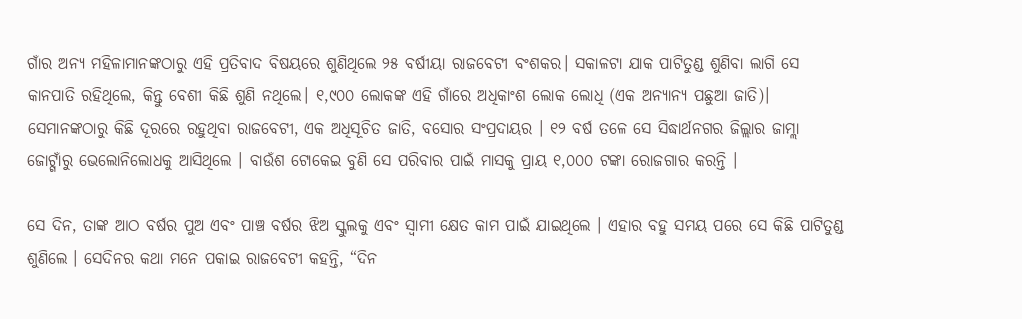ଗାଁର ଅନ୍ୟ ମହିଳାମାନଙ୍କଠାରୁ ଏହି ପ୍ରତିବାଦ ବିଷୟରେ ଶୁଣିଥିଲେ ୨୫ ବର୍ଷୀୟା ରାଜବେଟୀ ବଂଶକର। ସକାଳଟା ଯାକ ପାଟିତୁଣ୍ଡ ଶୁଣିବା ଲାଗି ସେ କାନପାତି ରହିଥିଲେ, କିନ୍ତୁ ବେଶୀ କିଛି ଶୁଣି ନଥିଲେ। ୧,୯୦୦ ଲୋକଙ୍କ ଏହି ଗାଁରେ ଅଧିକାଂଶ ଲୋକ ଲୋଧି (ଏକ ଅନ୍ୟାନ୍ୟ ପଛୁଆ ଜାତି)। ସେମାନଙ୍କଠାରୁ କିଛି ଦୂରରେ ରହୁଥିବା ରାଜବେଟୀ, ଏକ ଅଧିସୂଚିତ ଜାତି, ବସୋର ସଂପ୍ରଦାୟର । ୧୨ ବର୍ଷ ତଳେ ସେ ସିଦ୍ଧାର୍ଥନଗର ଜିଲ୍ଲାର ଜାମ୍ଲା ଜୋଟ୍ଗାଁରୁ ଭେଲୋନିଲୋଧକୁ ଆସିଥିଲେ । ବାଉଁଶ ଟୋକେଇ ବୁଣି ସେ ପରିବାର ପାଇଁ ମାସକୁ ପ୍ରାୟ ୧,୦୦୦ ଟଙ୍କା ରୋଜଗାର କରନ୍ତି ।

ସେ ଦିନ, ତାଙ୍କ ଆଠ ବର୍ଷର ପୁଅ ଏବଂ ପାଞ୍ଚ ବର୍ଷର ଝିଅ ସ୍କୁଲକୁ ଏବଂ ସ୍ୱାମୀ କ୍ଷେତ କାମ ପାଇଁ ଯାଇଥିଲେ । ଏହାର ବହୁ ସମୟ ପରେ ସେ କିଛି ପାଟିତୁଣ୍ଡ ଶୁଣିଲେ । ସେଦିନର କଥା ମନେ ପକାଇ ରାଜବେଟୀ କହନ୍ତି, “ଦିନ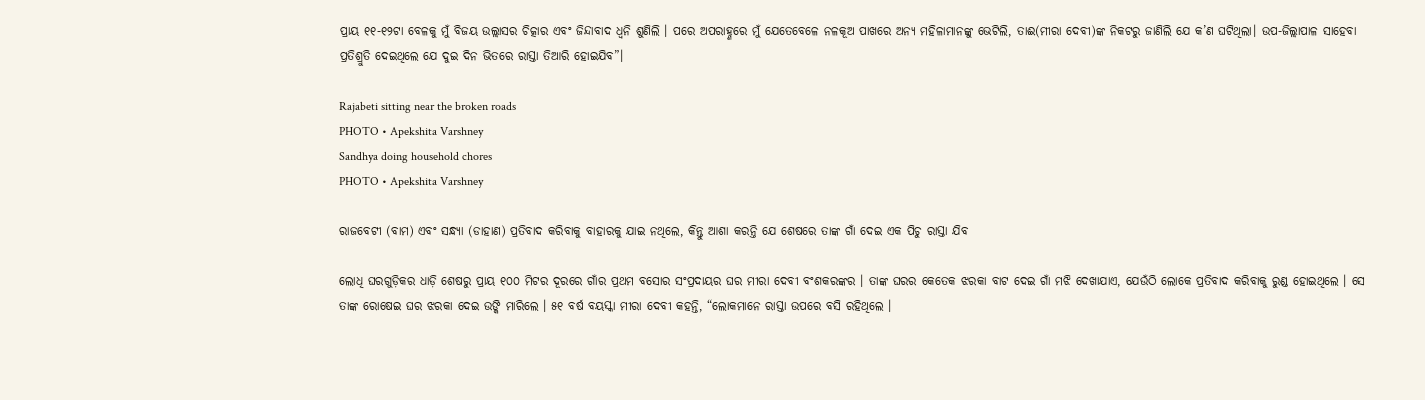ପ୍ରାୟ ୧୧-୧୨ଟା ବେଳକୁ ମୁଁ ବିଜୟ ଉଲ୍ଲାସର ଚିତ୍କାର ଏବଂ ଜିନ୍ଦାବାଦ ଧ୍ୱନି ଶୁଣିଲି । ପରେ ଅପରାହ୍ଣରେ ମୁଁ ଯେତେବେଳେ ନଳକୂଅ ପାଖରେ ଅନ୍ୟ ମହିଳାମାନଙ୍କୁ ଭେଟିଲି, ତାଈ(ମୀରା ଦେବୀ)ଙ୍କ ନିକଟରୁ ଜାଣିଲି ଯେ କ’ଣ ଘଟିଥିଲା। ଉପ-ଜିଲ୍ଲାପାଳ ସାହେବା ପ୍ରତିଶ୍ରୁତି ଦେଇଥିଲେ ଯେ ଦୁଇ ଦିନ ଭିତରେ ରାସ୍ତା ତିଆରି ହୋଇଯିବ”।

Rajabeti sitting near the broken roads
PHOTO • Apekshita Varshney
Sandhya doing household chores
PHOTO • Apekshita Varshney

ରାଜବେଟୀ (ବାମ) ଏବଂ ସନ୍ଧ୍ୟା (ଡାହାଣ) ପ୍ରତିବାଦ କରିବାକୁ ବାହାରକୁ ଯାଇ ନଥିଲେ, କିନ୍ତୁ ଆଶା କରନ୍ତି ଯେ ଶେଷରେ ତାଙ୍କ ଗାଁ ଦେଇ ଏକ ପିଚୁ ରାସ୍ତା ଯିବ

ଲୋଧି ଘରଗୁଡ଼ିକର ଧାଡ଼ି ଶେଷରୁ ପ୍ରାୟ ୧୦୦ ମିଟର ଦୂରରେ ଗାଁର ପ୍ରଥମ ବସୋର ସଂପ୍ରଦାୟର ଘର ମୀରା ଦେବୀ ବଂଶକରଙ୍କର । ତାଙ୍କ ଘରର କେତେକ ଝରକା ବାଟ ଦେଇ ଗାଁ ମଝି ଦେଖାଯାଏ, ଯେଉଁଠି ଲୋକେ ପ୍ରତିବାଦ କରିବାକୁ ରୁଣ୍ଡ ହୋଇଥିଲେ । ସେ ତାଙ୍କ ରୋଷେଇ ଘର ଝରକା ଦେଇ ଉଙ୍କି ମାରିଲେ । ୫୧ ବର୍ଷ ବୟସ୍କା ମୀରା ଦେବୀ କହନ୍ତି, “ଲୋକମାନେ ରାସ୍ତା ଉପରେ ବସି ରହିଥିଲେ ।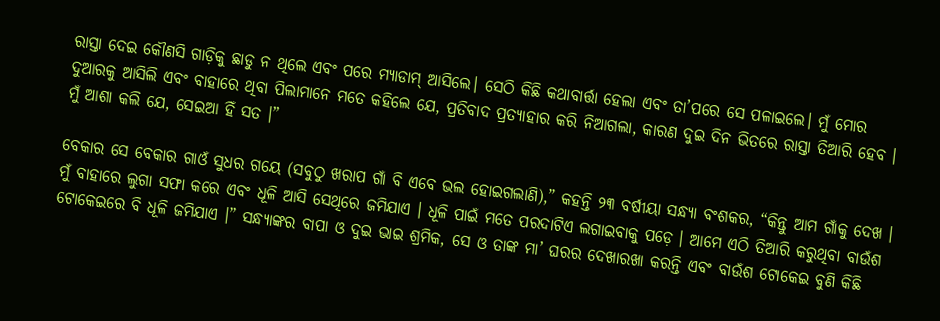ରାସ୍ତା ଦେଇ କୌଣସି ଗାଡ଼ିକୁ ଛାଡୁ ନ ଥିଲେ ଏବଂ ପରେ ମ୍ୟାଡାମ୍ ଆସିଲେ। ସେଠି କିଛି କଥାବାର୍ତ୍ତା ହେଲା ଏବଂ ତା’ପରେ ସେ ପଳାଇଲେ। ମୁଁ ମୋର ଦୁଆରକୁ ଆସିଲି ଏବଂ ବାହାରେ ଥିବା ପିଲାମାନେ ମତେ କହିଲେ ଯେ, ପ୍ରତିବାଦ ପ୍ରତ୍ୟାହାର କରି ନିଆଗଲା, କାରଣ ଦୁଇ ଦିନ ଭିତରେ ରାସ୍ତା ତିଆରି ହେବ । ମୁଁ ଆଶା କଲି ଯେ, ସେଇଆ ହିଁ ସତ ।”

ବେକାର ସେ ବେକାର ଗାଓଁ ସୁଧର ଗୟେ (ସବୁଠୁ ଖରାପ ଗାଁ ବି ଏବେ ଭଲ ହୋଇଗଲାଣି),” କହନ୍ତି ୨୩ ବର୍ଷୀୟା ସନ୍ଧ୍ୟା ବଂଶକର, “କିନ୍ତୁ ଆମ ଗାଁକୁ ଦେଖ । ମୁଁ ବାହାରେ ଲୁଗା ସଫା କରେ ଏବଂ ଧୂଳି ଆସି ସେଥିରେ ଜମିଯାଏ । ଧୂଳି ପାଇଁ ମତେ ପରଦାଟିଏ ଲଗାଇବାକୁ ପଡ଼େ । ଆମେ ଏଠି ତିଆରି କରୁଥିବା ବାଉଁଶ ଟୋକେଇରେ ବି ଧୂଳି ଜମିଯାଏ ।” ସନ୍ଧ୍ୟାଙ୍କର ବାପା ଓ ଦୁଇ ଭାଇ ଶ୍ରମିକ, ସେ ଓ ତାଙ୍କ ମା’ ଘରର ଦେଖାରଖା କରନ୍ତି ଏବଂ ବାଉଁଶ ଟୋକେଇ ବୁଣି କିଛି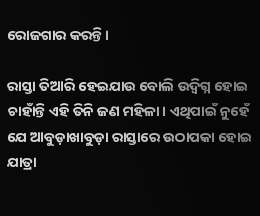ରୋଜଗାର କରନ୍ତି ।

ରାସ୍ତା ତିଆରି ହେଇଯାଉ ବୋଲି ଉଦ୍ବିଗ୍ନ ହୋଇ ଚାହାଁନ୍ତି ଏହି ତିନି ଜଣ ମହିଳା। ଏଥିପାଇଁ ନୁହେଁ ଯେ ଆବୁଡ଼ାଖାବୁଡ଼ା ରାସ୍ତାରେ ଉଠାପକା ହୋଇ ଯାତ୍ରା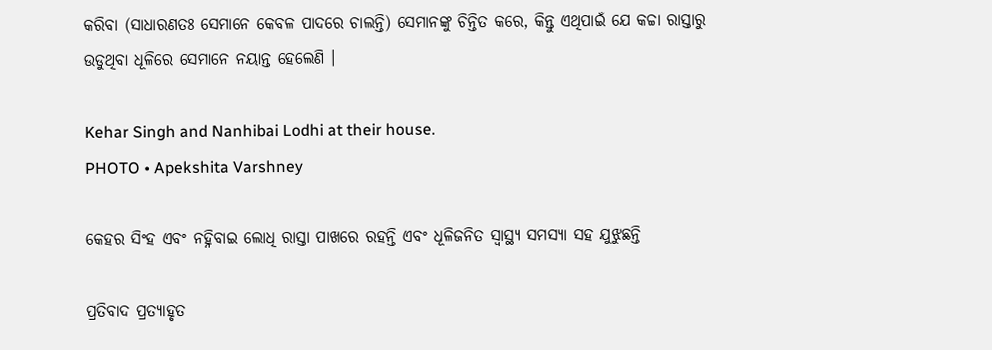କରିବା (ସାଧାରଣତଃ ସେମାନେ କେବଳ ପାଦରେ ଚାଲନ୍ତି) ସେମାନଙ୍କୁ ଚିନ୍ତିତ କରେ, କିନ୍ତୁ ଏଥିପାଇଁ ଯେ କଚ୍ଚା ରାସ୍ତାରୁ ଉଡୁଥିବା ଧୂଳିରେ ସେମାନେ ନୟାନ୍ତ ହେଲେଣି ।

Kehar Singh and Nanhibai Lodhi at their house.
PHOTO • Apekshita Varshney

କେହର ସିଂହ ଏବଂ ନହ୍ନିବାଇ ଲୋଧି ରାସ୍ତା ପାଖରେ ରହନ୍ତି ଏବଂ ଧୂଳିଜନିତ ସ୍ୱାସ୍ଥ୍ୟ ସମସ୍ୟା ସହ ଯୁଝୁଛନ୍ତି

ପ୍ରତିବାଦ ପ୍ରତ୍ୟାହୃତ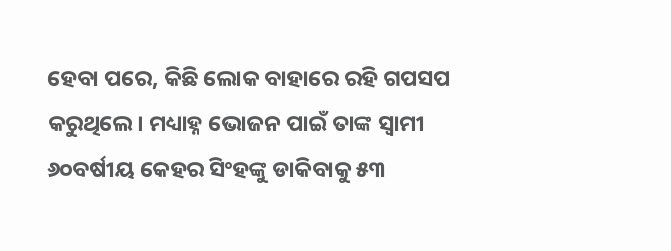ହେବା ପରେ, କିଛି ଲୋକ ବାହାରେ ରହି ଗପସପ କରୁଥିଲେ। ମଧ୍ୟାହ୍ନ ଭୋଜନ ପାଇଁ ତାଙ୍କ ସ୍ୱାମୀ ୬୦ବର୍ଷୀୟ କେହର ସିଂହଙ୍କୁ ଡାକିବାକୁ ୫୩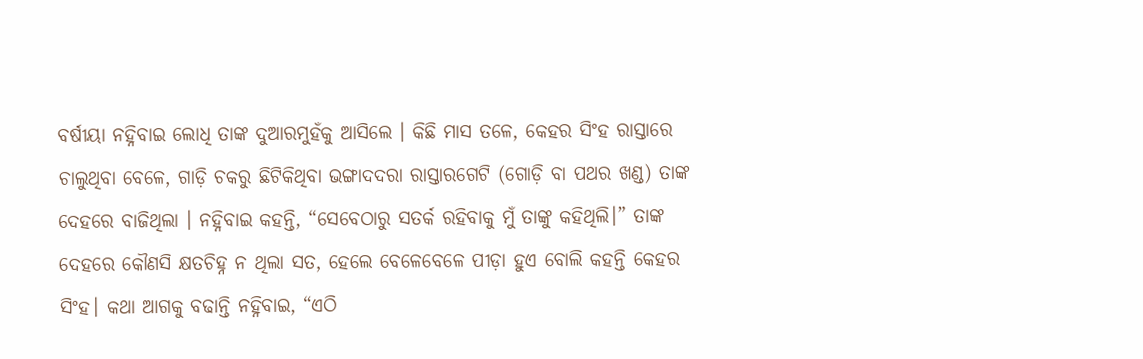ବର୍ଷୀୟା ନହ୍ନିବାଇ ଲୋଧି ତାଙ୍କ ଦୁଆରମୁହଁକୁ ଆସିଲେ । କିଛି ମାସ ତଳେ, କେହର ସିଂହ ରାସ୍ତାରେ ଚାଲୁଥିବା ବେଳେ, ଗାଡ଼ି ଚକରୁ ଛିଟିକିଥିବା ଭଙ୍ଗାଦଦରା ରାସ୍ତାରଗେଟି (ଗୋଡ଼ି ବା ପଥର ଖଣ୍ଡ) ତାଙ୍କ ଦେହରେ ବାଜିଥିଲା । ନହ୍ନିବାଇ କହନ୍ତି, “ସେବେଠାରୁ ସତର୍କ ରହିବାକୁ ମୁଁ ତାଙ୍କୁ କହିଥିଲି।” ତାଙ୍କ ଦେହରେ କୌଣସି କ୍ଷତଚିହ୍ନ ନ ଥିଲା ସତ, ହେଲେ ବେଳେବେଳେ ପୀଡ଼ା ହୁଏ ବୋଲି କହନ୍ତି କେହର ସିଂହ। କଥା ଆଗକୁ ବଢାନ୍ତି ନହ୍ନିବାଇ, “ଏଠି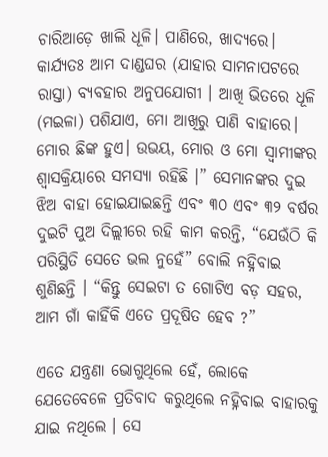ଚାରିଆଡ଼େ ଖାଲି ଧୂଳି। ପାଣିରେ, ଖାଦ୍ୟରେ। କାର୍ଯ୍ୟତଃ ଆମ ଦାଣ୍ଡଘର (ଯାହାର ସାମନାପଟରେ ରାସ୍ତା) ବ୍ୟବହାର ଅନୁପଯୋଗୀ । ଆଖି ଭିତରେ ଧୂଳି (ମଇଳା) ପଶିଯାଏ, ମୋ ଆଖିରୁ ପାଣି ବାହାରେ। ମୋର ଛିଙ୍କ ହୁଏ। ଉଭୟ, ମୋର ଓ ମୋ ସ୍ୱାମୀଙ୍କର ଶ୍ୱାସକ୍ରିୟାରେ ସମସ୍ୟା ରହିଛି ।” ସେମାନଙ୍କର ଦୁଇ ଝିଅ ବାହା ହୋଇଯାଇଛନ୍ତି ଏବଂ ୩୦ ଏବଂ ୩୨ ବର୍ଷର ଦୁଇଟି ପୁଅ ଦିଲ୍ଲୀରେ ରହି କାମ କରନ୍ତି, “ଯେଉଁଠି କି ପରିସ୍ଥିତି ସେତେ ଭଲ ନୁହେଁ” ବୋଲି ନହ୍ନିବାଇ ଶୁଣିଛନ୍ତି । “କିନ୍ତୁ ସେଇଟା ତ ଗୋଟିଏ ବଡ଼ ସହର, ଆମ ଗାଁ କାହିଁକି ଏତେ ପ୍ରଦୂଷିତ ହେବ ?”

ଏତେ ଯନ୍ତ୍ରଣା ଭୋଗୁଥିଲେ ହେଁ, ଲୋକେ ଯେତେବେଳେ ପ୍ରତିବାଦ କରୁଥିଲେ ନହ୍ନିବାଇ ବାହାରକୁ ଯାଇ ନଥିଲେ । ସେ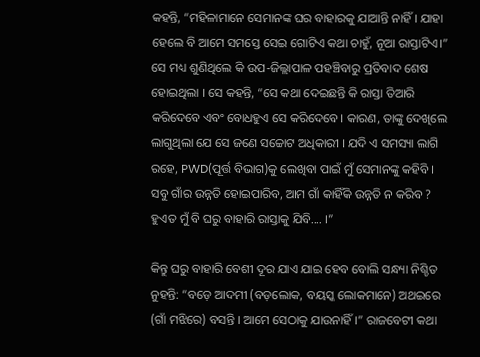କହନ୍ତି, “ମହିଳାମାନେ ସେମାନଙ୍କ ଘର ବାହାରକୁ ଯାଆନ୍ତି ନାହିଁ । ଯାହା ହେଲେ ବି ଆମେ ସମସ୍ତେ ସେଇ ଗୋଟିଏ କଥା ଚାହୁଁ, ନୂଆ ରାସ୍ତାଟିଏ।” ସେ ମଧ୍ୟ ଶୁଣିଥିଲେ କି ଉପ-ଜିଲ୍ଲାପାଳ ପହଞ୍ଚିବାରୁ ପ୍ରତିବାଦ ଶେଷ ହୋଇଥିଲା । ସେ କହନ୍ତି, “ସେ କଥା ଦେଇଛନ୍ତି କି ରାସ୍ତା ତିଆରି କରିଦେବେ ଏବଂ ବୋଧହୁଏ ସେ କରିଦେବେ। କାରଣ, ତାଙ୍କୁ ଦେଖିଲେ ଲାଗୁଥିଲା ଯେ ସେ ଜଣେ ସଚ୍ଚୋଟ ଅଧିକାରୀ । ଯଦି ଏ ସମସ୍ୟା ଲାଗି ରହେ, PWD(ପୂର୍ତ୍ତ ବିଭାଗ)କୁ ଲେଖିବା ପାଇଁ ମୁଁ ସେମାନଙ୍କୁ କହିବି । ସବୁ ଗାଁର ଉନ୍ନତି ହୋଇପାରିବ, ଆମ ଗାଁ କାହିଁକି ଉନ୍ନତି ନ କରିବ ? ହୁଏତ ମୁଁ ବି ଘରୁ ବାହାରି ରାସ୍ତାକୁ ଯିବି.... ।”

କିନ୍ତୁ ଘରୁ ବାହାରି ବେଶୀ ଦୂର ଯାଏ ଯାଇ ହେବ ବୋଲି ସନ୍ଧ୍ୟା ନିଶ୍ଚିତ ନୁହନ୍ତି: “ବଡ଼େ ଆଦମୀ (ବଡ଼ଲୋକ, ବୟସ୍କ ଲୋକମାନେ) ଅଥଇରେ (ଗାଁ ମଝିରେ) ବସନ୍ତି । ଆମେ ସେଠାକୁ ଯାଉନାହିଁ ।” ରାଜବେଟୀ କଥା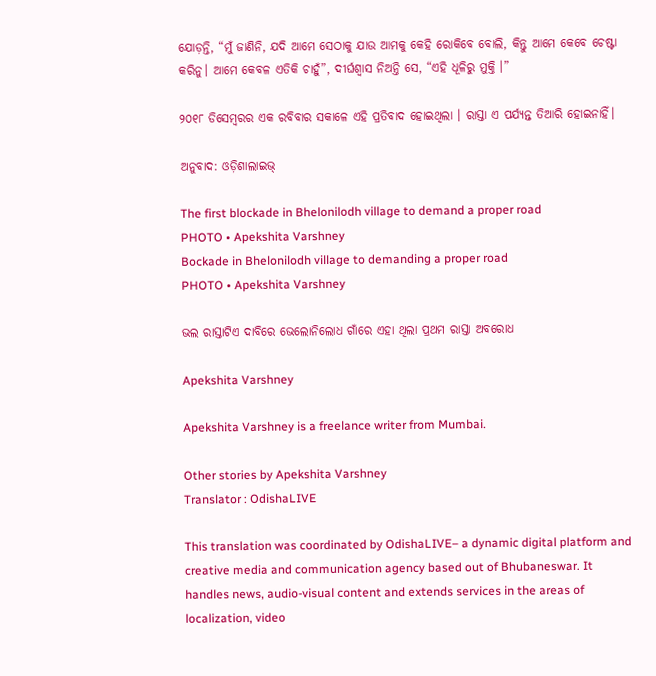ଯୋଡ଼ନ୍ତି, “ମୁଁ ଜାଣିନି, ଯଦି ଆମେ ସେଠାକୁ ଯାଉ ଆମକୁ କେହି ରୋକିବେ ବୋଲି, କିନ୍ତୁ ଆମେ କେବେ ଚେଷ୍ଟା କରିନୁ। ଆମେ କେବଳ ଏତିକି ଚାହୁଁ”, ଦୀର୍ଘଶ୍ୱାସ ନିଅନ୍ତି ସେ, “ଏହି ଧୂଳିରୁ ମୁକ୍ତି ।”

୨୦୧୮ ଡିସେମ୍ବରର ଏକ ରବିବାର ସକାଳେ ଏହି ପ୍ରତିବାଦ ହୋଇଥିଲା । ରାସ୍ତା ଏ ପର୍ଯ୍ୟନ୍ତ ତିଆରି ହୋଇନାହିଁ।

ଅନୁବାଦ: ଓଡ଼ିଶାଲାଇଭ୍

The first blockade in Bhelonilodh village to demand a proper road
PHOTO • Apekshita Varshney
Bockade in Bhelonilodh village to demanding a proper road
PHOTO • Apekshita Varshney

ଭଲ ରାସ୍ତାଟିଏ ଦାବିରେ ଭେଲୋନିଲୋଧ ଗାଁରେ ଏହା ଥିଲା ପ୍ରଥମ ରାସ୍ତା ଅବରୋଧ

Apekshita Varshney

Apekshita Varshney is a freelance writer from Mumbai.

Other stories by Apekshita Varshney
Translator : OdishaLIVE

This translation was coordinated by OdishaLIVE– a dynamic digital platform and creative media and communication agency based out of Bhubaneswar. It handles news, audio-visual content and extends services in the areas of localization, video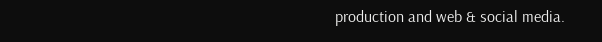production and web & social media.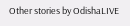Other stories by OdishaLIVE